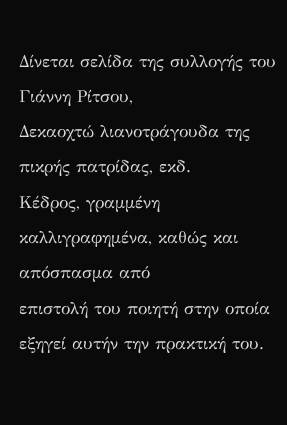Δίνεται σελίδα της συλλογής του Γιάννη Ρίτσου,
Δεκαοχτώ λιανοτράγουδα της πικρής πατρίδας, εκδ.
Κέδρος, γραμμένη καλλιγραφημένα, καθώς και απόσπασμα από
επιστολή του ποιητή στην οποία εξηγεί αυτήν την πρακτική του.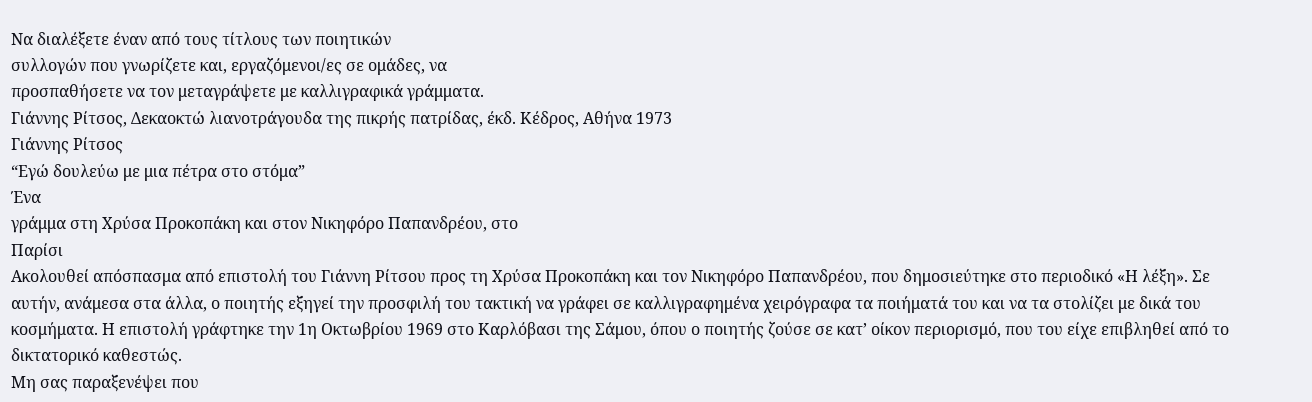Να διαλέξετε έναν από τους τίτλους των ποιητικών
συλλογών που γνωρίζετε και, εργαζόμενοι/ες σε ομάδες, να
προσπαθήσετε να τον μεταγράψετε με καλλιγραφικά γράμματα.
Γιάννης Ρίτσος, Δεκαοκτώ λιανοτράγουδα της πικρής πατρίδας, έκδ. Κέδρος, Αθήνα 1973
Γιάννης Ρίτσος
“Εγώ δουλεύω με μια πέτρα στο στόμα”
Ένα
γράμμα στη Χρύσα Προκοπάκη και στον Νικηφόρο Παπανδρέου, στο
Παρίσι
Ακολουθεί απόσπασμα από επιστολή του Γιάννη Ρίτσου προς τη Χρύσα Προκοπάκη και τον Νικηφόρο Παπανδρέου, που δημοσιεύτηκε στο περιοδικό «Η λέξη». Σε αυτήν, ανάμεσα στα άλλα, ο ποιητής εξηγεί την προσφιλή του τακτική να γράφει σε καλλιγραφημένα χειρόγραφα τα ποιήματά του και να τα στολίζει με δικά του κοσμήματα. Η επιστολή γράφτηκε την 1η Οκτωβρίου 1969 στο Καρλόβασι της Σάμου, όπου ο ποιητής ζούσε σε κατ’ οίκον περιορισμό, που του είχε επιβληθεί από το δικτατορικό καθεστώς.
Μη σας παραξενέψει που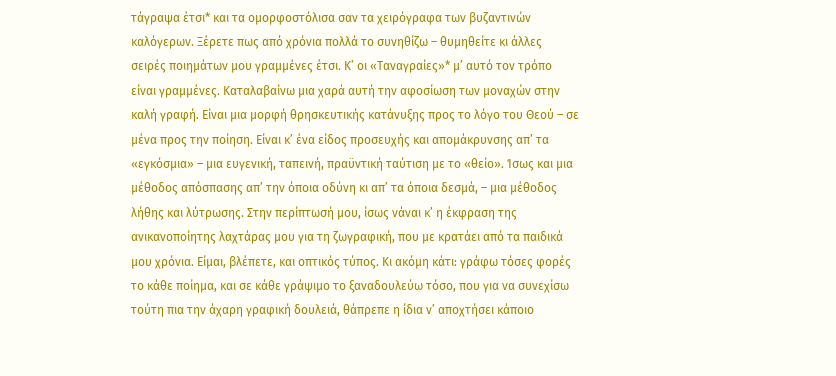τάγραψα έτσι* και τα ομορφοστόλισα σαν τα χειρόγραφα των βυζαντινών καλόγερων. Ξέρετε πως από χρόνια πολλά το συνηθίζω – θυμηθείτε κι άλλες σειρές ποιημάτων μου γραμμένες έτσι. Κ’ οι «Ταναγραίες»* μ’ αυτό τον τρόπο είναι γραμμένες. Καταλαβαίνω μια χαρά αυτή την αφοσίωση των μοναχών στην καλή γραφή. Είναι μια μορφή θρησκευτικής κατάνυξης προς το λόγο του Θεού – σε μένα προς την ποίηση. Είναι κ’ ένα είδος προσευχής και απομάκρυνσης απ’ τα «εγκόσμια» – μια ευγενική, ταπεινή, πραϋντική ταύτιση με το «θείο». Ίσως και μια μέθοδος απόσπασης απ’ την όποια οδύνη κι απ’ τα όποια δεσμά, – μια μέθοδος λήθης και λύτρωσης. Στην περίπτωσή μου, ίσως νάναι κ’ η έκφραση της ανικανοποίητης λαχτάρας μου για τη ζωγραφική, που με κρατάει από τα παιδικά μου χρόνια. Είμαι, βλέπετε, και οπτικός τύπος. Κι ακόμη κάτι: γράφω τόσες φορές το κάθε ποίημα, και σε κάθε γράψιμο το ξαναδουλεύω τόσο, που για να συνεχίσω τούτη πια την άχαρη γραφική δουλειά, θάπρεπε η ίδια ν’ αποχτήσει κάποιο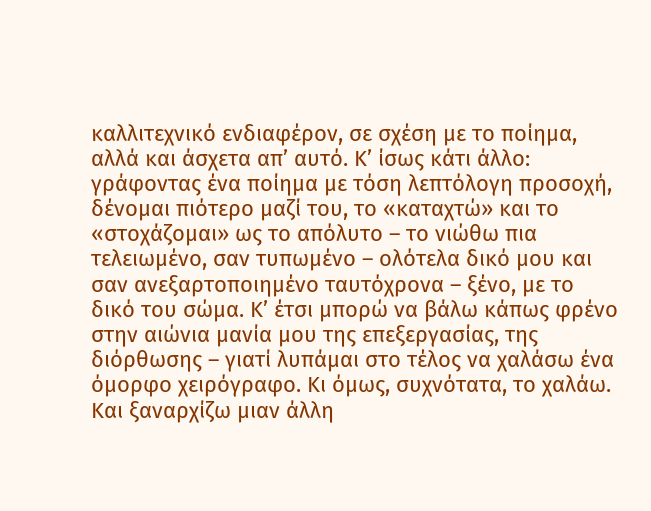καλλιτεχνικό ενδιαφέρον, σε σχέση με το ποίημα, αλλά και άσχετα απ’ αυτό. Κ’ ίσως κάτι άλλο: γράφοντας ένα ποίημα με τόση λεπτόλογη προσοχή, δένομαι πιότερο μαζί του, το «καταχτώ» και το «στοχάζομαι» ως το απόλυτο – το νιώθω πια τελειωμένο, σαν τυπωμένο – ολότελα δικό μου και σαν ανεξαρτοποιημένο ταυτόχρονα – ξένο, με το δικό του σώμα. Κ’ έτσι μπορώ να βάλω κάπως φρένο στην αιώνια μανία μου της επεξεργασίας, της διόρθωσης – γιατί λυπάμαι στο τέλος να χαλάσω ένα όμορφο χειρόγραφο. Κι όμως, συχνότατα, το χαλάω. Και ξαναρχίζω μιαν άλλη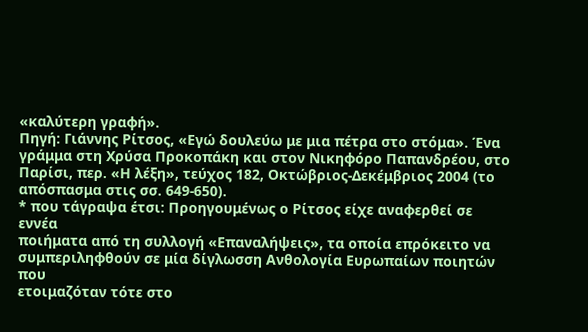«καλύτερη γραφή».
Πηγή: Γιάννης Ρίτσος, «Εγώ δουλεύω με μια πέτρα στο στόμα». Ένα γράμμα στη Χρύσα Προκοπάκη και στον Νικηφόρο Παπανδρέου, στο Παρίσι, περ. «Η λέξη», τεύχος 182, Οκτώβριος-Δεκέμβριος 2004 (το απόσπασμα στις σσ. 649-650).
* που τάγραψα έτσι: Προηγουμένως ο Ρίτσος είχε αναφερθεί σε εννέα
ποιήματα από τη συλλογή «Επαναλήψεις», τα οποία επρόκειτο να
συμπεριληφθούν σε μία δίγλωσση Ανθολογία Ευρωπαίων ποιητών που
ετοιμαζόταν τότε στο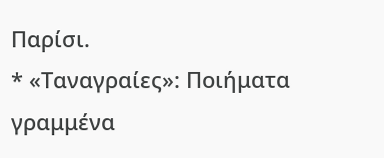Παρίσι.
* «Ταναγραίες»: Ποιήματα
γραμμένα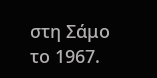στη Σάμο το 1967.